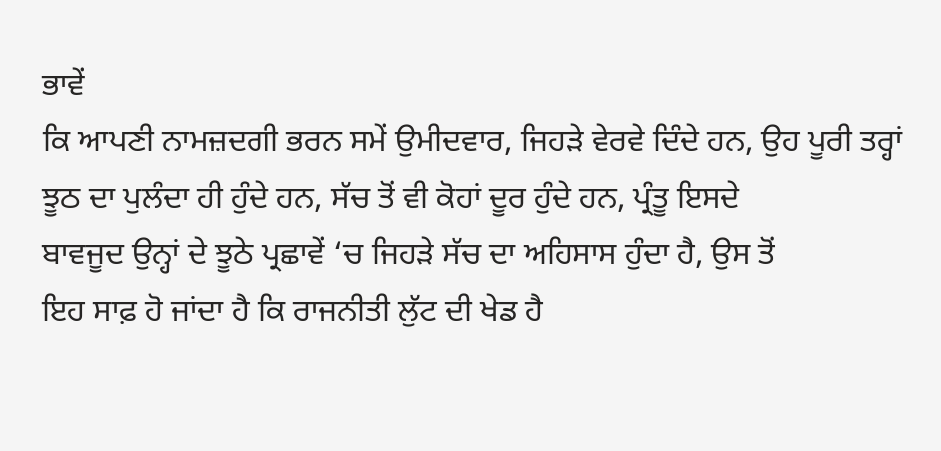ਭਾਵੇਂ
ਕਿ ਆਪਣੀ ਨਾਮਜ਼ਦਗੀ ਭਰਨ ਸਮੇਂ ਉਮੀਦਵਾਰ, ਜਿਹੜੇ ਵੇਰਵੇ ਦਿੰਦੇ ਹਨ, ਉਹ ਪੂਰੀ ਤਰ੍ਹਾਂ
ਝੂਠ ਦਾ ਪੁਲੰਦਾ ਹੀ ਹੁੰਦੇ ਹਨ, ਸੱਚ ਤੋਂ ਵੀ ਕੋਹਾਂ ਦੂਰ ਹੁੰਦੇ ਹਨ, ਪ੍ਰੰਤੂ ਇਸਦੇ
ਬਾਵਜੂਦ ਉਨ੍ਹਾਂ ਦੇ ਝੂਠੇ ਪ੍ਰਛਾਵੇਂ ‘ਚ ਜਿਹੜੇ ਸੱਚ ਦਾ ਅਹਿਸਾਸ ਹੁੰਦਾ ਹੈ, ਉਸ ਤੋਂ
ਇਹ ਸਾਫ਼ ਹੋ ਜਾਂਦਾ ਹੈ ਕਿ ਰਾਜਨੀਤੀ ਲੁੱਟ ਦੀ ਖੇਡ ਹੈ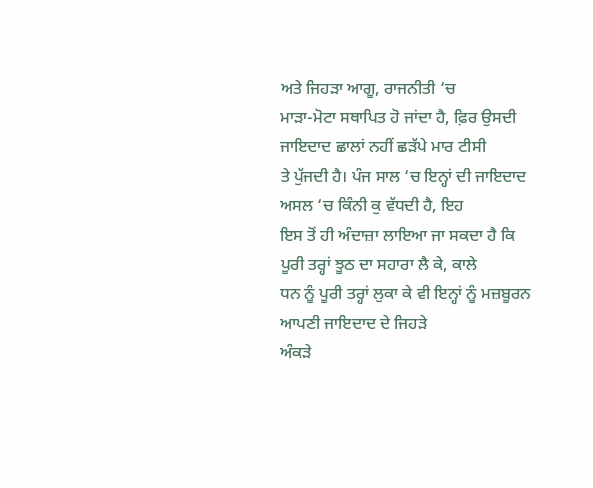ਅਤੇ ਜਿਹੜਾ ਆਗੂ, ਰਾਜਨੀਤੀ ‘ਚ
ਮਾੜਾ-ਮੋਟਾ ਸਥਾਪਿਤ ਹੋ ਜਾਂਦਾ ਹੈ, ਫ਼ਿਰ ਉਸਦੀ ਜਾਇਦਾਦ ਛਾਲਾਂ ਨਹੀਂ ਛੜੱਪੇ ਮਾਰ ਟੀਸੀ
ਤੇ ਪੁੱਜਦੀ ਹੈ। ਪੰਜ ਸਾਲ ‘ਚ ਇਨ੍ਹਾਂ ਦੀ ਜਾਇਦਾਦ ਅਸਲ ‘ਚ ਕਿੰਨੀ ਕੁ ਵੱਧਦੀ ਹੈ, ਇਹ
ਇਸ ਤੋਂ ਹੀ ਅੰਦਾਜ਼ਾ ਲਾਇਆ ਜਾ ਸਕਦਾ ਹੈ ਕਿ ਪੂਰੀ ਤਰ੍ਹਾਂ ਝੂਠ ਦਾ ਸਹਾਰਾ ਲੈ ਕੇ, ਕਾਲੇ
ਧਨ ਨੂੰ ਪੂਰੀ ਤਰ੍ਹਾਂ ਲੁਕਾ ਕੇ ਵੀ ਇਨ੍ਹਾਂ ਨੂੰ ਮਜ਼ਬੂਰਨ ਆਪਣੀ ਜਾਇਦਾਦ ਦੇ ਜਿਹੜੇ
ਅੰਕੜੇ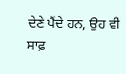ਦੇਣੇ ਪੈਂਦੇ ਹਨ, ਉਹ ਵੀ ਸਾਫ਼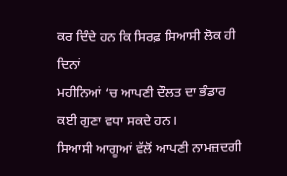ਕਰ ਦਿੰਦੇ ਹਨ ਕਿ ਸਿਰਫ਼ ਸਿਆਸੀ ਲੋਕ ਹੀ ਦਿਨਾਂ
ਮਹੀਨਿਆਂ ‘ਚ ਆਪਣੀ ਦੌਲਤ ਦਾ ਭੰਡਾਰ ਕਈ ਗੁਣਾ ਵਧਾ ਸਕਦੇ ਹਨ।
ਸਿਆਸੀ ਆਗੂਆਂ ਵੱਲੋਂ ਆਪਣੀ ਨਾਮਜ਼ਦਗੀ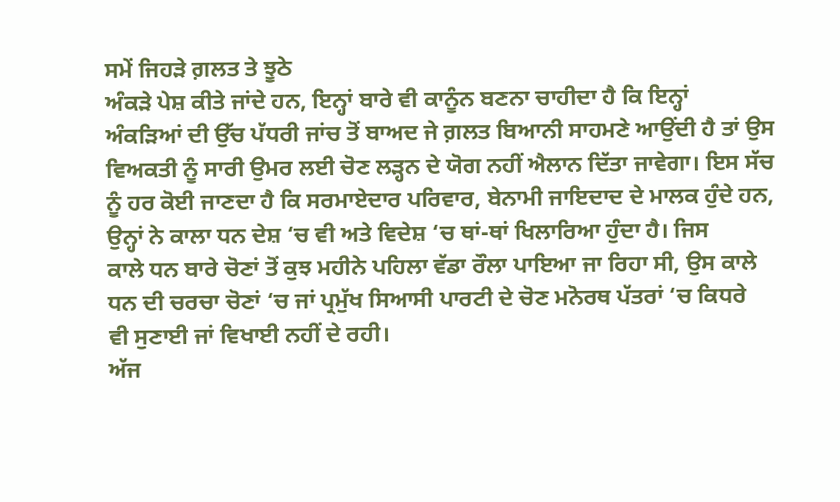ਸਮੇਂ ਜਿਹੜੇ ਗ਼ਲਤ ਤੇ ਝੂਠੇ
ਅੰਕੜੇ ਪੇਸ਼ ਕੀਤੇ ਜਾਂਦੇ ਹਨ, ਇਨ੍ਹਾਂ ਬਾਰੇ ਵੀ ਕਾਨੂੰਨ ਬਣਨਾ ਚਾਹੀਦਾ ਹੈ ਕਿ ਇਨ੍ਹਾਂ
ਅੰਕੜਿਆਂ ਦੀ ਉੱਚ ਪੱਧਰੀ ਜਾਂਚ ਤੋਂ ਬਾਅਦ ਜੇ ਗ਼ਲਤ ਬਿਆਨੀ ਸਾਹਮਣੇ ਆਉਂਦੀ ਹੈ ਤਾਂ ਉਸ
ਵਿਅਕਤੀ ਨੂੰ ਸਾਰੀ ਉਮਰ ਲਈ ਚੋਣ ਲੜ੍ਹਨ ਦੇ ਯੋਗ ਨਹੀਂ ਐਲਾਨ ਦਿੱਤਾ ਜਾਵੇਗਾ। ਇਸ ਸੱਚ
ਨੂੰ ਹਰ ਕੋਈ ਜਾਣਦਾ ਹੈ ਕਿ ਸਰਮਾਏਦਾਰ ਪਰਿਵਾਰ, ਬੇਨਾਮੀ ਜਾਇਦਾਦ ਦੇ ਮਾਲਕ ਹੁੰਦੇ ਹਨ,
ਉਨ੍ਹਾਂ ਨੇ ਕਾਲਾ ਧਨ ਦੇਸ਼ ‘ਚ ਵੀ ਅਤੇ ਵਿਦੇਸ਼ ‘ਚ ਥਾਂ-ਥਾਂ ਖਿਲਾਰਿਆ ਹੁੰਦਾ ਹੈ। ਜਿਸ
ਕਾਲੇ ਧਨ ਬਾਰੇ ਚੋਣਾਂ ਤੋਂ ਕੁਝ ਮਹੀਨੇ ਪਹਿਲਾ ਵੱਡਾ ਰੌਲਾ ਪਾਇਆ ਜਾ ਰਿਹਾ ਸੀ, ਉਸ ਕਾਲੇ
ਧਨ ਦੀ ਚਰਚਾ ਚੋਣਾਂ ‘ਚ ਜਾਂ ਪ੍ਰਮੁੱਖ ਸਿਆਸੀ ਪਾਰਟੀ ਦੇ ਚੋਣ ਮਨੋਰਥ ਪੱਤਰਾਂ ‘ਚ ਕਿਧਰੇ
ਵੀ ਸੁਣਾਈ ਜਾਂ ਵਿਖਾਈ ਨਹੀਂ ਦੇ ਰਹੀ।
ਅੱਜ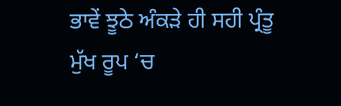ਭਾਵੇਂ ਝੂਠੇ ਅੰਕੜੇ ਹੀ ਸਹੀ ਪ੍ਰੰਤੂ ਮੁੱਖ ਰੂਪ ‘ਚ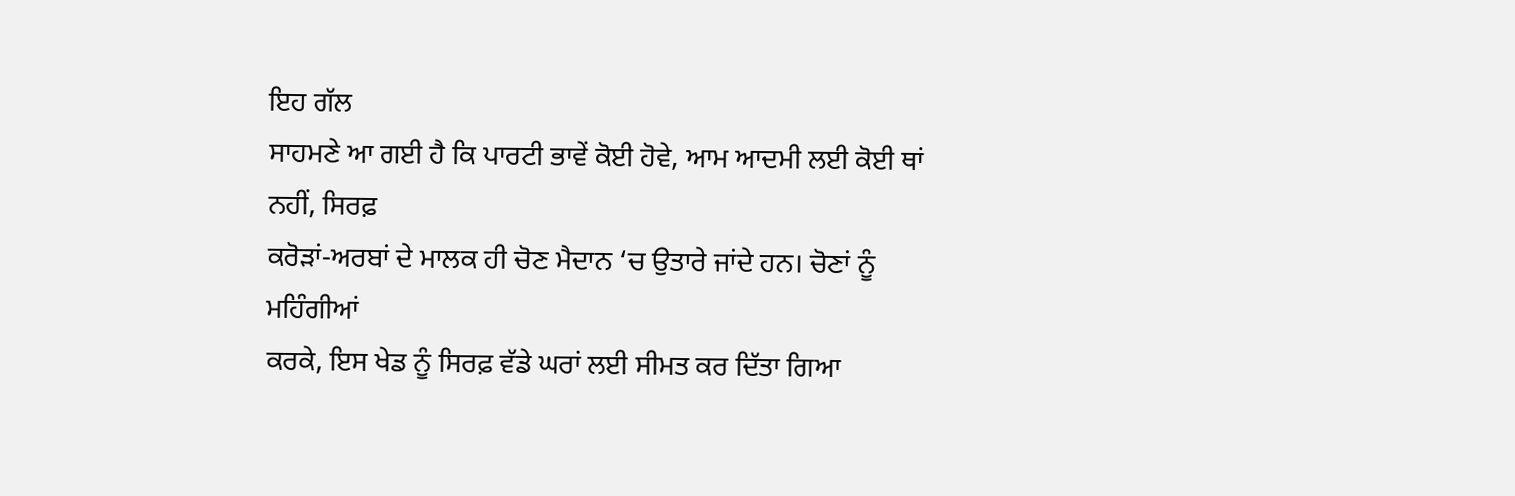ਇਹ ਗੱਲ
ਸਾਹਮਣੇ ਆ ਗਈ ਹੈ ਕਿ ਪਾਰਟੀ ਭਾਵੇਂ ਕੋਈ ਹੋਵੇ, ਆਮ ਆਦਮੀ ਲਈ ਕੋਈ ਥਾਂ ਨਹੀਂ, ਸਿਰਫ਼
ਕਰੋੜਾਂ-ਅਰਬਾਂ ਦੇ ਮਾਲਕ ਹੀ ਚੋਣ ਮੈਦਾਨ ‘ਚ ਉਤਾਰੇ ਜਾਂਦੇ ਹਨ। ਚੋਣਾਂ ਨੂੰ ਮਹਿੰਗੀਆਂ
ਕਰਕੇ, ਇਸ ਖੇਡ ਨੂੰ ਸਿਰਫ਼ ਵੱਡੇ ਘਰਾਂ ਲਈ ਸੀਮਤ ਕਰ ਦਿੱਤਾ ਗਿਆ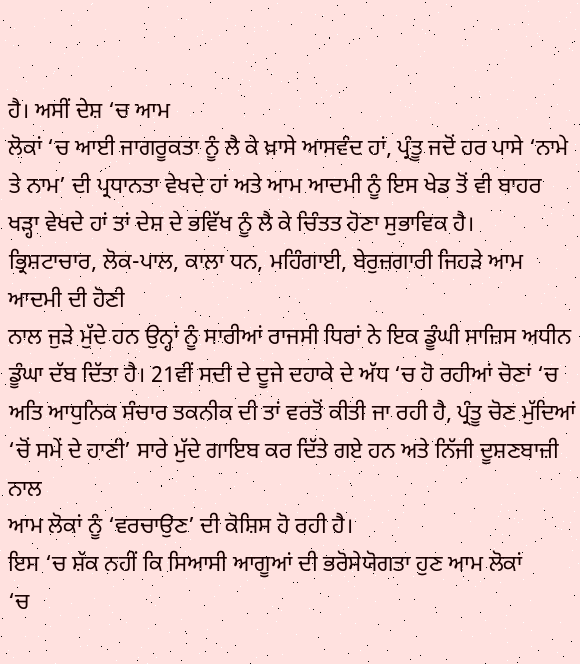ਹੈ। ਅਸੀਂ ਦੇਸ਼ ‘ਚ ਆਮ
ਲੋਕਾਂ ‘ਚ ਆਈ ਜਾਗਰੂਕਤਾ ਨੂੰ ਲੈ ਕੇ ਖ਼ਾਸੇ ਆਸਵੰਦ ਹਾਂ, ਪ੍ਰੰਤੂ ਜਦੋਂ ਹਰ ਪਾਸੇ ‘ਨਾਮੇ
ਤੇ ਨਾਮ’ ਦੀ ਪ੍ਰਧਾਨਤਾ ਵੇਖਦੇ ਹਾਂ ਅਤੇ ਆਮ ਆਦਮੀ ਨੂੰ ਇਸ ਖੇਡ ਤੋਂ ਵੀ ਬਾਹਰ
ਖੜ੍ਹਾ ਵੇਖਦੇ ਹਾਂ ਤਾਂ ਦੇਸ਼ ਦੇ ਭਵਿੱਖ ਨੂੰ ਲੈ ਕੇ ਚਿੰਤਤ ਹੋਣਾ ਸੁਭਾਵਿਕ ਹੈ।
ਭ੍ਰਿਸ਼ਟਾਚਾਰ, ਲੋਕ-ਪਾਲ, ਕਾਲਾ ਧਨ, ਮਹਿੰਗਾਈ, ਬੇਰੁਜ਼ਗਾਰੀ ਜਿਹੜੇ ਆਮ ਆਦਮੀ ਦੀ ਹੋਣੀ
ਨਾਲ ਜੁੜੇ ਮੁੱਦੇ ਹਨ ਉਨ੍ਹਾਂ ਨੂੰ ਸਾਰੀਆਂ ਰਾਜਸੀ ਧਿਰਾਂ ਨੇ ਇਕ ਡੂੰਘੀ ਸਾਜ਼ਿਸ ਅਧੀਨ
ਡੂੰਘਾ ਦੱਬ ਦਿੱਤਾ ਹੈ। 21ਵੀਂ ਸਦੀ ਦੇ ਦੂਜੇ ਦਹਾਕੇ ਦੇ ਅੱਧ ‘ਚ ਹੋ ਰਹੀਆਂ ਚੋਣਾਂ ‘ਚ
ਅਤਿ ਆਧੁਨਿਕ ਸੰਚਾਰ ਤਕਨੀਕ ਦੀ ਤਾਂ ਵਰਤੋਂ ਕੀਤੀ ਜਾ ਰਹੀ ਹੈ, ਪ੍ਰੰਤੂ ਚੋਣ ਮੁੱਦਿਆਂ
‘ਚੋਂ ਸਮੇਂ ਦੇ ਹਾਣੀ’ ਸਾਰੇ ਮੁੱਦੇ ਗਾਇਬ ਕਰ ਦਿੱਤੇ ਗਏ ਹਨ ਅਤੇ ਨਿੱਜੀ ਦੂਸ਼ਣਬਾਜ਼ੀ ਨਾਲ
ਆਮ ਲੋਕਾਂ ਨੂੰ ‘ਵਰਚਾਉਣ’ ਦੀ ਕੋਸ਼ਿਸ ਹੋ ਰਹੀ ਹੈ।
ਇਸ ‘ਚ ਸ਼ੱਕ ਨਹੀਂ ਕਿ ਸਿਆਸੀ ਆਗੂਆਂ ਦੀ ਭਰੋਸੇਯੋਗਤਾ ਹੁਣ ਆਮ ਲੋਕਾਂ
‘ਚ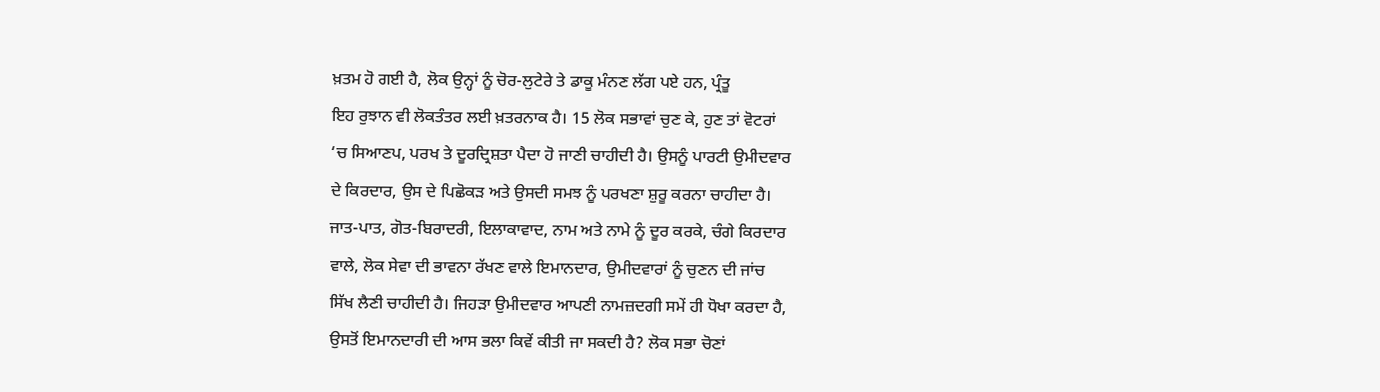ਖ਼ਤਮ ਹੋ ਗਈ ਹੈ, ਲੋਕ ਉਨ੍ਹਾਂ ਨੂੰ ਚੋਰ-ਲੁਟੇਰੇ ਤੇ ਡਾਕੂ ਮੰਨਣ ਲੱਗ ਪਏ ਹਨ, ਪ੍ਰੰਤੂ
ਇਹ ਰੁਝਾਨ ਵੀ ਲੋਕਤੰਤਰ ਲਈ ਖ਼ਤਰਨਾਕ ਹੈ। 15 ਲੋਕ ਸਭਾਵਾਂ ਚੁਣ ਕੇ, ਹੁਣ ਤਾਂ ਵੋਟਰਾਂ
‘ਚ ਸਿਆਣਪ, ਪਰਖ ਤੇ ਦੂਰਦ੍ਰਿਸ਼ਤਾ ਪੈਦਾ ਹੋ ਜਾਣੀ ਚਾਹੀਦੀ ਹੈ। ਉਸਨੂੰ ਪਾਰਟੀ ਉਮੀਦਵਾਰ
ਦੇ ਕਿਰਦਾਰ, ਉਸ ਦੇ ਪਿਛੋਕੜ ਅਤੇ ਉਸਦੀ ਸਮਝ ਨੂੰ ਪਰਖਣਾ ਸ਼ੁਰੂ ਕਰਨਾ ਚਾਹੀਦਾ ਹੈ।
ਜਾਤ-ਪਾਤ, ਗੋਤ-ਬਿਰਾਦਰੀ, ਇਲਾਕਾਵਾਦ, ਨਾਮ ਅਤੇ ਨਾਮੇ ਨੂੰ ਦੂਰ ਕਰਕੇ, ਚੰਗੇ ਕਿਰਦਾਰ
ਵਾਲੇ, ਲੋਕ ਸੇਵਾ ਦੀ ਭਾਵਨਾ ਰੱਖਣ ਵਾਲੇ ਇਮਾਨਦਾਰ, ਉਮੀਦਵਾਰਾਂ ਨੂੰ ਚੁਣਨ ਦੀ ਜਾਂਚ
ਸਿੱਖ ਲੈਣੀ ਚਾਹੀਦੀ ਹੈ। ਜਿਹੜਾ ਉਮੀਦਵਾਰ ਆਪਣੀ ਨਾਮਜ਼ਦਗੀ ਸਮੇਂ ਹੀ ਧੋਖਾ ਕਰਦਾ ਹੈ,
ਉਸਤੋਂ ਇਮਾਨਦਾਰੀ ਦੀ ਆਸ ਭਲਾ ਕਿਵੇਂ ਕੀਤੀ ਜਾ ਸਕਦੀ ਹੈ? ਲੋਕ ਸਭਾ ਚੋਣਾਂ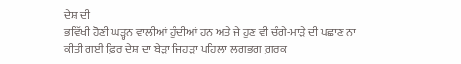ਦੇਸ਼ ਦੀ
ਭਵਿੱਖੀ ਹੋਣੀ ਘੜ੍ਹਨ ਵਾਲੀਆਂ ਹੁੰਦੀਆਂ ਹਨ ਅਤੇ ਜੇ ਹੁਣ ਵੀ ਚੰਗੇ-ਮਾੜੇ ਦੀ ਪਛਾਣ ਨਾ
ਕੀਤੀ ਗਈ ਫ਼ਿਰ ਦੇਸ਼ ਦਾ ਬੇੜਾ ਜਿਹੜਾ ਪਹਿਲਾ ਲਗਭਗ ਗ਼ਰਕ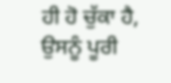ਹੀ ਹੋ ਚੁੱਕਾ ਹੈ, ਉਸਨੂੰ ਪੂਰੀ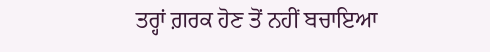ਤਰ੍ਹਾਂ ਗ਼ਰਕ ਹੋਣ ਤੋਂ ਨਹੀਂ ਬਚਾਇਆ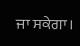ਜਾ ਸਕੇਗਾ।